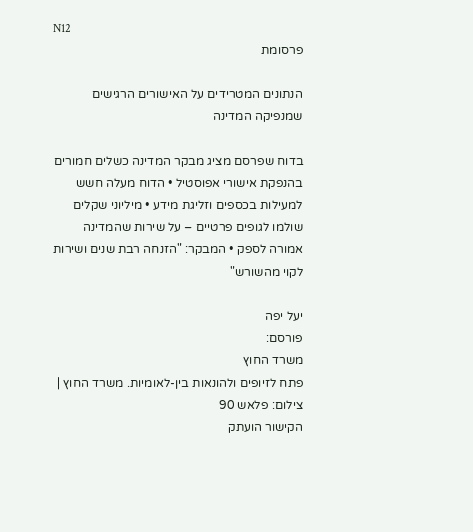N12
פרסומת

הנתונים המטרידים על האישורים הרגישים שמנפיקה המדינה

בדוח שפרסם מציג מבקר המדינה כשלים חמורים בהנפקת אישורי אפוסטיל • הדוח מעלה חשש למעילות בכספים וזליגת מידע • מיליוני שקלים שולמו לגופים פרטיים – על שירות שהמדינה אמורה לספק • המבקר: "הזנחה רבת שנים ושירות לקוי מהשורש"

יעל יפה
פורסם:
משרד החוץ
פתח לזיופים ולהונאות בין-לאומיות. משרד החוץ | צילום: פלאש 90
הקישור הועתק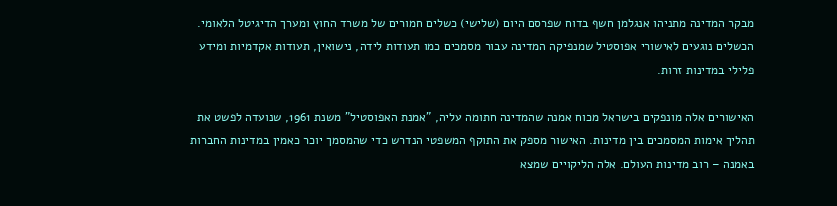מבקר המדינה מתניהו אנגלמן חשף בדוח שפרסם היום (שלישי) כשלים חמורים של משרד החוץ ומערך הדיגיטל הלאומי. הכשלים נוגעים לאישורי אפוסטיל שמנפיקה המדינה עבור מסמכים כמו תעודות לידה, נישואין, תעודות אקדמיות ומידע פלילי במדינות זרות.

האישורים אלה מונפקים בישראל מכוח אמנה שהמדינה חתומה עליה, "אמנת האפוסטיל" משנת 1961, שנועדה לפשט את תהליך אימות המסמכים בין מדינות. האישור מספק את התוקף המשפטי הנדרש כדי שהמסמך יוכר כאמין במדינות החברות באמנה – רוב מדינות העולם. אלה הליקויים שמצא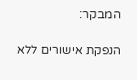המבקר:

הנפקת אישורים ללא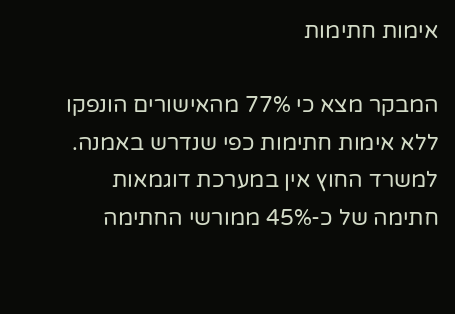אימות חתימות

המבקר מצא כי 77% מהאישורים הונפקו ללא אימות חתימות כפי שנדרש באמנה. למשרד החוץ אין במערכת דוגמאות חתימה של כ-45% ממורשי החתימה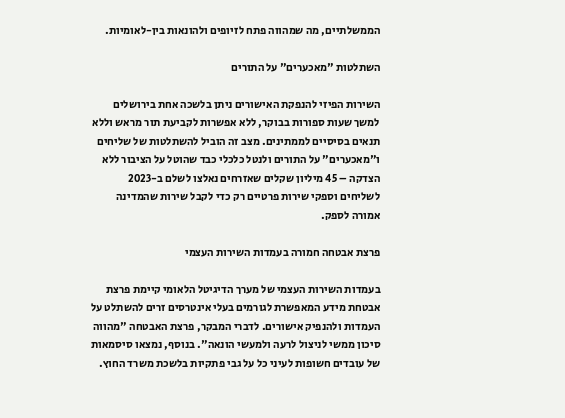הממשלתיים, מה שמהווה פתח לזיופים ולהונאות בין-לאומיות.

השתלטות "מאכערים" על התורים

השירות הפיזי להנפקת האישורים ניתן בלשכה אחת בירושלים למשך שעות ספורות בבוקר, ללא אפשרות לקביעת תור מראש וללא תנאים בסיסיים לממתינים. מצב זה הוביל להשתלטות של שליחים ו"מאכערים" על התורים ולנטל כלכלי כבד שהוטל על הציבור ללא הצדקה – 45 מיליון שקלים שאזרחים נאלצו לשלם ב-2023 לשליחים וספקי שירות פרטיים רק כדי לקבל שירות שהמדינה אמורה לספק.

פרצת אבטחה חמורה בעמדות השירות העצמי

בעמדות השירות העצמי של מערך הדיגיטל הלאומי קיימת פרצת אבטחת מידע המאפשרת לגורמים בעלי אינטרסים זרים להשתלט על העמדות ולהנפיק אישורים. לדברי המבקר, פרצת האבטחה "מהווה סיכון ממשי לניצול לרעה ולמעשי הונאה". בנוסף, נמצאו סיסמאות של עובדים חשופות לעיני כל על גבי פתקיות בלשכת משרד החוץ.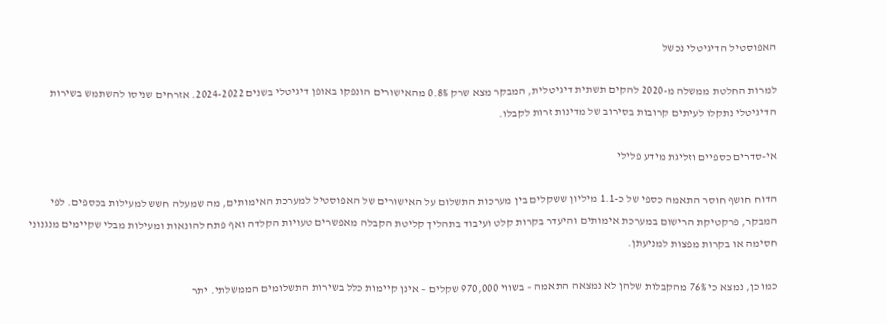האפוסטיל הדיגיטלי נכשל

למרות החלטת ממשלה מ-2020 להקים תשתית דיגיטלית, המבקר מצא שרק 0.8% מהאישורים הונפקו באופן דיגיטלי בשנים 2024-2022. אזרחים שניסו להשתמש בשירות הדיגיטלי נתקלו לעיתים קרובות בסירוב של מדינות זרות לקבלו.

אי-סדרים כספיים וזליגת מידע פלילי

הדוח חושף חוסר התאמה כספי של כ-1.1 מיליון ששקלים בין מערכות התשלום על האישורים של האפוסטיל למערכת האימותים, מה שמעלה חשש למעילות בכספים. לפי המבקר, פרקטיקת הרישום במערכת אימותים והיעדר בקרות קלט ועיבוד בתהליך קליטת הקבלה מאפשרים טעויות הקלדה ואף פתח להונאות ומעילות מבלי שקיימים מנגנוני חסימה או בקרות מפצות למניעתן.

כמו כן, נמצא כי 76% מהקבלות שלהן לא נמצאה התאמה – בשווי 970,000 שקלים – אינן קיימות כלל בשירות התשלומים הממשלתי. יתר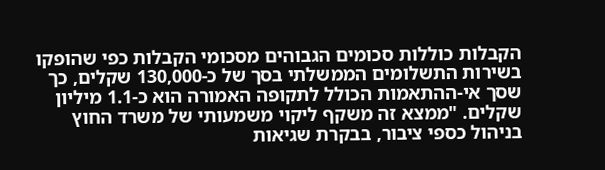הקבלות כוללות סכומים הגבוהים מסכומי הקבלות כפי שהופקו בשירות התשלומים הממשלתי בסך של כ-130,000 שקלים, כך שסך אי-ההתאמות הכולל לתקופה האמורה הוא כ-1.1 מיליון שקלים. "ממצא זה משקף ליקוי משמעותי של משרד החוץ בניהול כספי ציבור, בבקרת שגיאות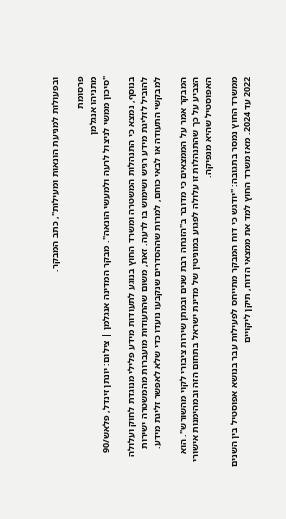ובפעולות למניעת הונאות ומעילות", כתב המבקר.

פרסומת
מתניהו אנגלמן
"סיכון ממשי לניצול לרעה ולמעשי הונאה". מבקר המדינה אנגלמן | צילום: יונתן זינדל, פלאש/90

בנוסף, נמצא כי התנהלות המשטרה ומשרד החוץ בנוגע לתעודות מידע פלילי מנוגדת לחוק ועלולה להוביל לזליגת מידע רגיש ושימוש בו לרעה. זאת, משום שהתעודות מועברות מהמשטרה ישירות למבקשי התעודה או לבאי כוחם, למרות שההסדרים שנקבעו נועדו כדי שלא לאפשר זליגת מידע.

המבקר אמר על הממצאים כי מדובר ב"הזנחה רבת שנים ובמתן שירות ציבורי לקוי מהשורש". הוא הצביע על כך שהתנהלות זו עלולה לפגוע במוניטין של מדינת ישראל בתחום הזה ובמהימנות אישורי האפוסטיל שהיא מנפיקה.

ממשרד החוץ נמסר בתגובה: "יודגש כי דוח המבקר מתייחס לפעילות עבר בנושא אפוסטיל בין השנים 2022 עד 2024. מאז משרד החוץ למד את ממצאי הדוח, תיקן ליקויים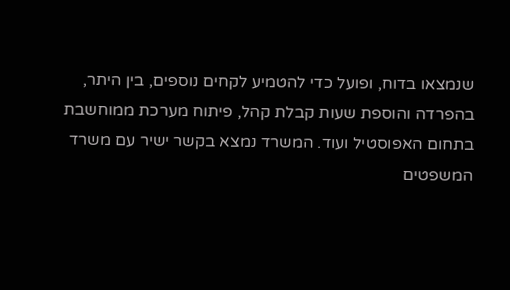שנמצאו בדוח, ופועל כדי להטמיע לקחים נוספים, בין היתר, בהפרדה והוספת שעות קבלת קהל, פיתוח מערכת ממוחשבת בתחום האפוסטיל ועוד. המשרד נמצא בקשר ישיר עם משרד המשפטים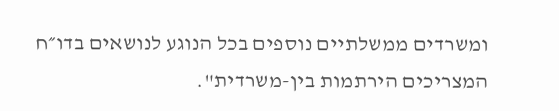ומשרדים ממשלתיים נוספים בכל הנוגע לנושאים בדו״ח המצריכים הירתמות בין-משרדית".